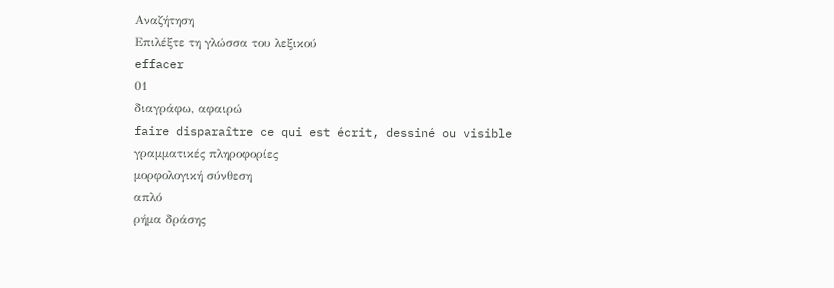Αναζήτηση
Επιλέξτε τη γλώσσα του λεξικού
effacer
01
διαγράφω, αφαιρώ
faire disparaître ce qui est écrit, dessiné ou visible
γραμματικές πληροφορίες
μορφολογική σύνθεση
απλό
ρήμα δράσης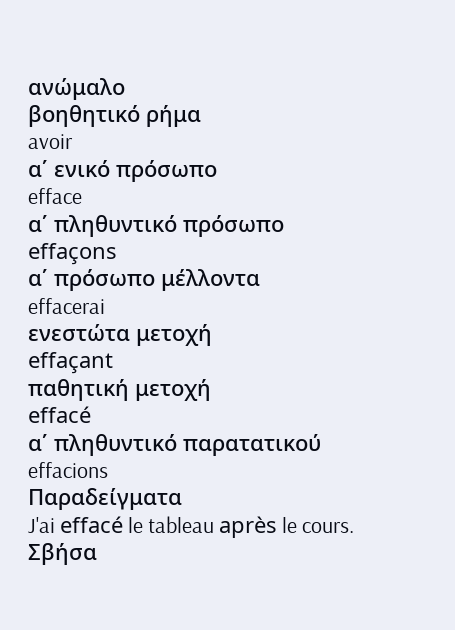ανώμαλο
βοηθητικό ρήμα
avoir
α΄ ενικό πρόσωπο
efface
α΄ πληθυντικό πρόσωπο
effaçons
α΄ πρόσωπο μέλλοντα
effacerai
ενεστώτα μετοχή
effaçant
παθητική μετοχή
effacé
α΄ πληθυντικό παρατατικού
effacions
Παραδείγματα
J'ai effacé le tableau après le cours.
Σβήσα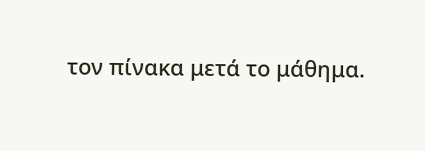τον πίνακα μετά το μάθημα.